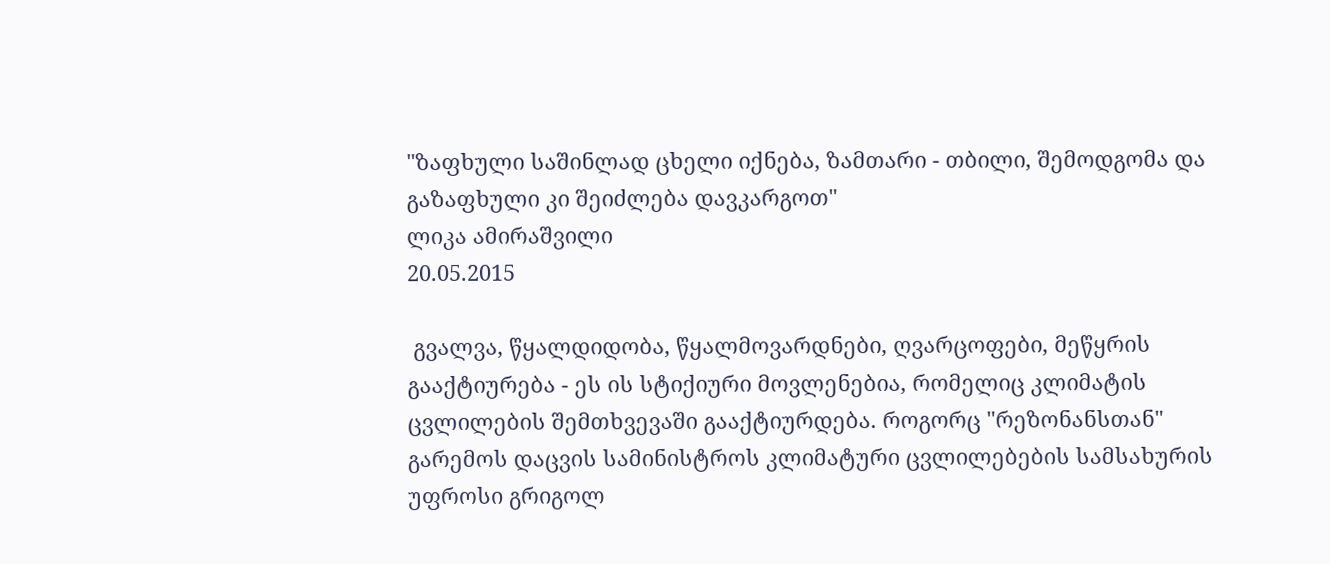"ზაფხული საშინლად ცხელი იქნება, ზამთარი - თბილი, შემოდგომა და გაზაფხული კი შეიძლება დავკარგოთ"
ლიკა ამირაშვილი
20.05.2015

 გვალვა, წყალდიდობა, წყალმოვარდნები, ღვარცოფები, მეწყრის გააქტიურება - ეს ის სტიქიური მოვლენებია, რომელიც კლიმატის ცვლილების შემთხვევაში გააქტიურდება. როგორც "რეზონანსთან" გარემოს დაცვის სამინისტროს კლიმატური ცვლილებების სამსახურის უფროსი გრიგოლ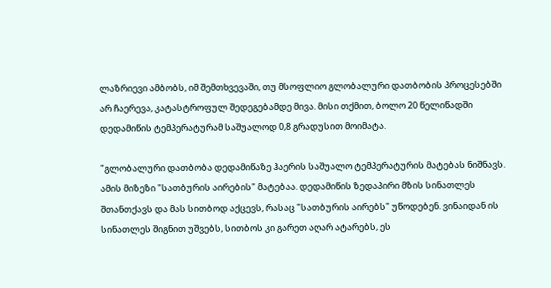ლაზრიევი ამბობს, იმ შემთხვევაში, თუ მსოფლიო გლობალური დათბობის პროცესებში არ ჩაერევა, კატასტროფულ შედეგებამდე მივა. მისი თქმით, ბოლო 20 წელიწადში დედამიწის ტემპერატურამ საშუალოდ 0,8 გრადუსით მოიმატა.

"გლობალური დათბობა დედამიწაზე ჰაერის საშუალო ტემპერატურის მატებას ნიშნავს. ამის მიზეზი "სათბურის აირების" მატებაა. დედამიწის ზედაპირი მზის სინათლეს შთანთქავს და მას სითბოდ აქცევს, რასაც "სათბურის აირებს" უწოდებენ. ვინაიდან ის სინათლეს შიგნით უშვებს, სითბოს კი გარეთ აღარ ატარებს, ეს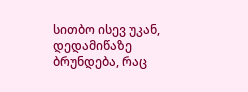სითბო ისევ უკან, დედამიწაზე ბრუნდება, რაც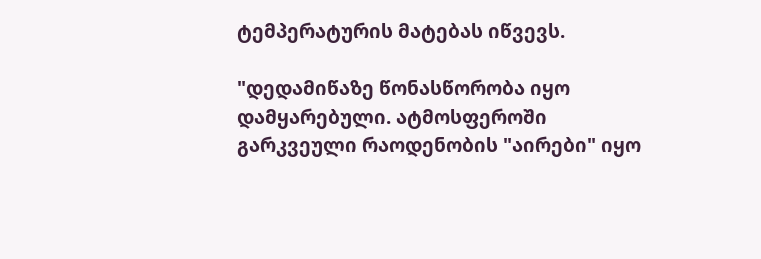ტემპერატურის მატებას იწვევს.

"დედამიწაზე წონასწორობა იყო დამყარებული. ატმოსფეროში გარკვეული რაოდენობის "აირები" იყო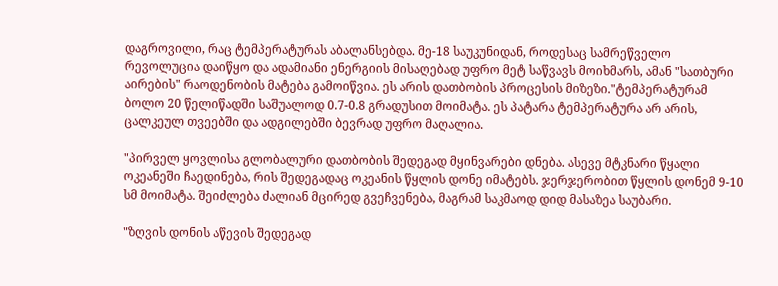დაგროვილი, რაც ტემპერატურას აბალანსებდა. მე-18 საუკუნიდან, როდესაც სამრეწველო რევოლუცია დაიწყო და ადამიანი ენერგიის მისაღებად უფრო მეტ საწვავს მოიხმარს, ამან "სათბური აირების" რაოდენობის მატება გამოიწვია. ეს არის დათბობის პროცესის მიზეზი."ტემპერატურამ ბოლო 20 წელიწადში საშუალოდ 0.7-0.8 გრადუსით მოიმატა. ეს პატარა ტემპერატურა არ არის, ცალკეულ თვეებში და ადგილებში ბევრად უფრო მაღალია.

"პირველ ყოვლისა გლობალური დათბობის შედეგად მყინვარები დნება. ასევე მტკნარი წყალი ოკეანეში ჩაედინება, რის შედეგადაც ოკეანის წყლის დონე იმატებს. ჯერჯერობით წყლის დონემ 9-10 სმ მოიმატა. შეიძლება ძალიან მცირედ გვეჩვენება, მაგრამ საკმაოდ დიდ მასაზეა საუბარი.

"ზღვის დონის აწევის შედეგად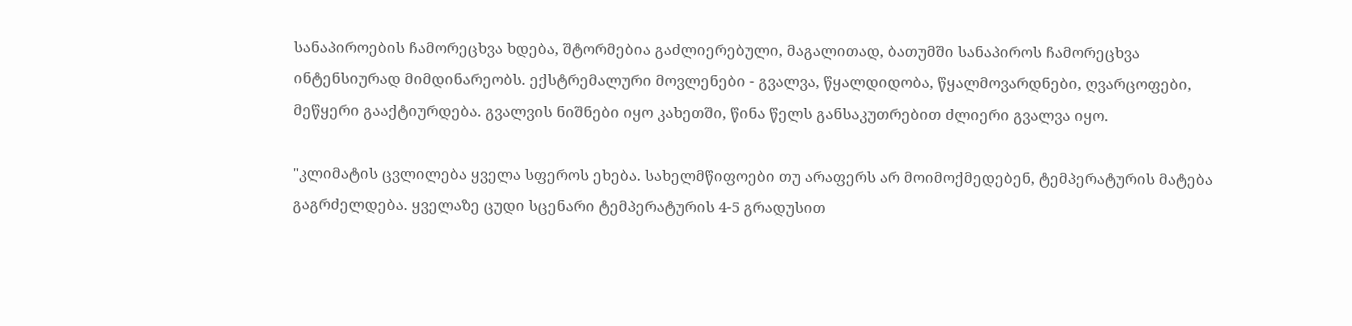სანაპიროების ჩამორეცხვა ხდება, შტორმებია გაძლიერებული, მაგალითად, ბათუმში სანაპიროს ჩამორეცხვა ინტენსიურად მიმდინარეობს. ექსტრემალური მოვლენები - გვალვა, წყალდიდობა, წყალმოვარდნები, ღვარცოფები, მეწყერი გააქტიურდება. გვალვის ნიშნები იყო კახეთში, წინა წელს განსაკუთრებით ძლიერი გვალვა იყო.

"კლიმატის ცვლილება ყველა სფეროს ეხება. სახელმწიფოები თუ არაფერს არ მოიმოქმედებენ, ტემპერატურის მატება გაგრძელდება. ყველაზე ცუდი სცენარი ტემპერატურის 4-5 გრადუსით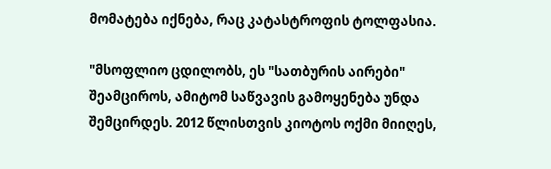მომატება იქნება, რაც კატასტროფის ტოლფასია.

"მსოფლიო ცდილობს, ეს "სათბურის აირები" შეამციროს, ამიტომ საწვავის გამოყენება უნდა შემცირდეს. 2012 წლისთვის კიოტოს ოქმი მიიღეს,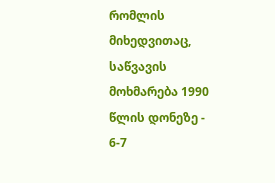რომლის მიხედვითაც, საწვავის მოხმარება 1990 წლის დონეზე - 6-7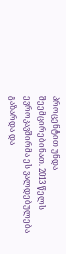პროცენტით უნდა შეემცირებინათ. 2013 წელს ევროკავშირმა ეს ვალდებულება გაზარდა და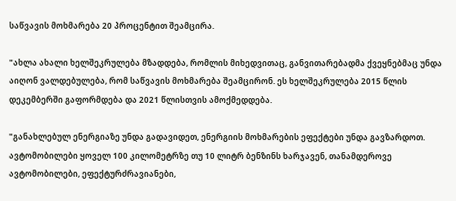საწვავის მოხმარება 20 პროცენტით შეამცირა.

"ახლა ახალი ხელშეკრულება მზადდება, რომლის მიხედვითაც, განვითარებადმა ქვეყნებმაც უნდა აიღონ ვალდებულება, რომ საწვავის მოხმარება შეამცირონ. ეს ხელშეკრულება 2015 წლის დეკემბერში გაფორმდება და 2021 წლისთვის ამოქმედდება.

"განახლებულ ენერგიაზე უნდა გადავიდეთ, ენერგიის მოხმარების ეფექტები უნდა გავზარდოთ. ავტომობილები ყოველ 100 კილომეტრზე თუ 10 ლიტრ ბენზინს ხარჯავენ, თანამდეროვე ავტომობილები, ეფექტურძრავიანები,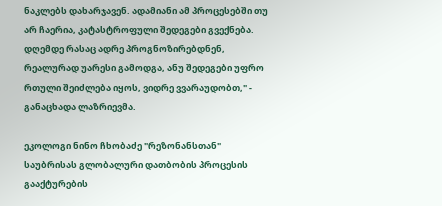ნაკლებს დახარჯავენ. ადამიანი ამ პროცესებში თუ არ ჩაერია, კატასტროფული შედეგები გვექნება. დღემდე რასაც ადრე პროგნოზირებდნენ, რეალურად უარესი გამოდგა, ანუ შედეგები უფრო რთული შეიძლება იყოს, ვიდრე ვვარაუდობთ," - განაცხადა ლაზრიევმა.

ეკოლოგი ნინო ჩხობაძე "რეზონანსთან" საუბრისას გლობალური დათბობის პროცესის გააქტურების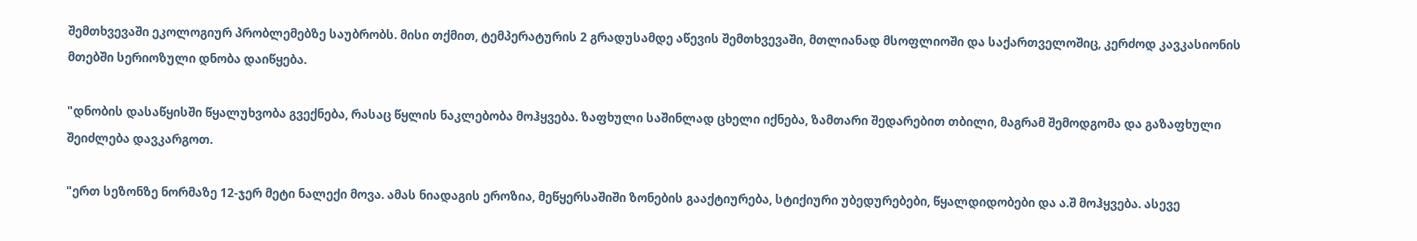შემთხვევაში ეკოლოგიურ პრობლემებზე საუბრობს. მისი თქმით, ტემპერატურის 2 გრადუსამდე აწევის შემთხვევაში, მთლიანად მსოფლიოში და საქართველოშიც, კერძოდ კავკასიონის მთებში სერიოზული დნობა დაიწყება.

"დნობის დასაწყისში წყალუხვობა გვექნება, რასაც წყლის ნაკლებობა მოჰყვება. ზაფხული საშინლად ცხელი იქნება, ზამთარი შედარებით თბილი, მაგრამ შემოდგომა და გაზაფხული შეიძლება დავკარგოთ.

"ერთ სეზონზე ნორმაზე 12-ჯერ მეტი ნალექი მოვა. ამას ნიადაგის ეროზია, მეწყერსაშიში ზონების გააქტიურება, სტიქიური უბედურებები, წყალდიდობები და ა.შ მოჰყვება. ასევე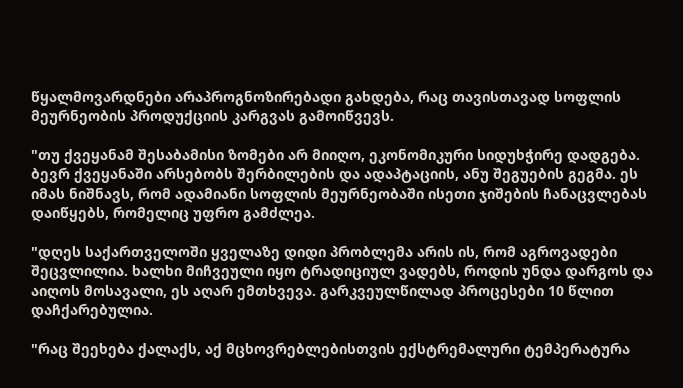წყალმოვარდნები არაპროგნოზირებადი გახდება, რაც თავისთავად სოფლის მეურნეობის პროდუქციის კარგვას გამოიწვევს.

"თუ ქვეყანამ შესაბამისი ზომები არ მიიღო, ეკონომიკური სიდუხჭირე დადგება. ბევრ ქვეყანაში არსებობს შერბილების და ადაპტაციის, ანუ შეგუების გეგმა. ეს იმას ნიშნავს, რომ ადამიანი სოფლის მეურნეობაში ისეთი ჯიშების ჩანაცვლებას დაიწყებს, რომელიც უფრო გამძლეა.

"დღეს საქართველოში ყველაზე დიდი პრობლემა არის ის, რომ აგროვადები შეცვლილია. ხალხი მიჩვეული იყო ტრადიციულ ვადებს, როდის უნდა დარგოს და აიღოს მოსავალი, ეს აღარ ემთხვევა. გარკვეულწილად პროცესები 10 წლით დაჩქარებულია.

"რაც შეეხება ქალაქს, აქ მცხოვრებლებისთვის ექსტრემალური ტემპერატურა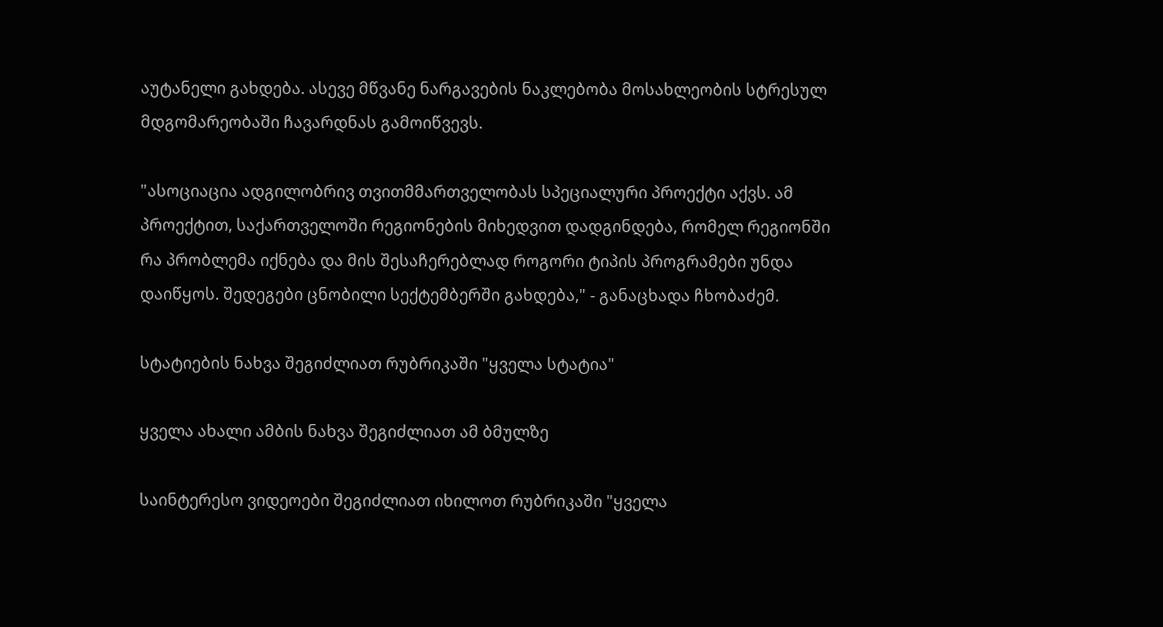აუტანელი გახდება. ასევე მწვანე ნარგავების ნაკლებობა მოსახლეობის სტრესულ მდგომარეობაში ჩავარდნას გამოიწვევს.

"ასოციაცია ადგილობრივ თვითმმართველობას სპეციალური პროექტი აქვს. ამ პროექტით, საქართველოში რეგიონების მიხედვით დადგინდება, რომელ რეგიონში რა პრობლემა იქნება და მის შესაჩერებლად როგორი ტიპის პროგრამები უნდა დაიწყოს. შედეგები ცნობილი სექტემბერში გახდება," - განაცხადა ჩხობაძემ.

სტატიების ნახვა შეგიძლიათ რუბრიკაში "ყველა სტატია"

ყველა ახალი ამბის ნახვა შეგიძლიათ ამ ბმულზე

საინტერესო ვიდეოები შეგიძლიათ იხილოთ რუბრიკაში "ყველა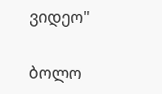ვიდეო"

ბოლო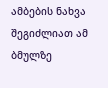ამბების ნახვა შეგიძლიათ ამ ბმულზე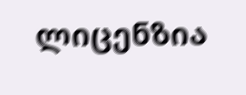ლიცენზია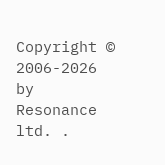Copyright © 2006-2026 by Resonance ltd. .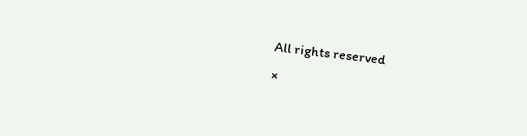All rights reserved
×